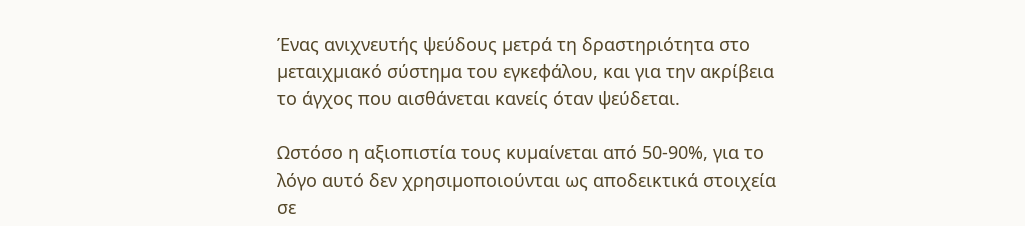Ένας ανιχνευτής ψεύδους µετρά τη δραστηριότητα στο µεταιχµιακό σύστηµα του εγκεφάλου, και για την ακρίβεια το άγχος που αισθάνεται κανείς όταν ψεύδεται.

Ωστόσο η αξιοπιστία τους κυµαίνεται από 50-90%, για το λόγο αυτό δεν χρησιµοποιούνται ως αποδεικτικά στοιχεία σε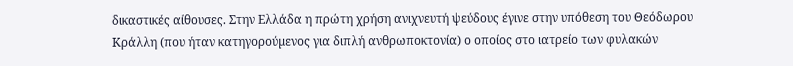δικαστικές αίθουσες. Στην Ελλάδα η πρώτη χρήση ανιχνευτή ψεύδους έγινε στην υπόθεση του Θεόδωρου Κράλλη (που ήταν κατηγορούµενος για διπλή ανθρωποκτονία) ο οποίος στο ιατρείο των φυλακών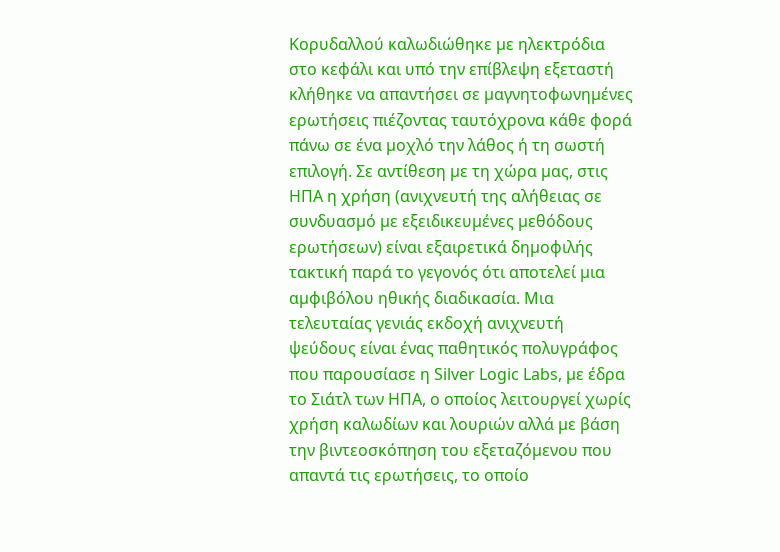Κορυδαλλού καλωδιώθηκε µε ηλεκτρόδια στο κεφάλι και υπό την επίβλεψη εξεταστή κλήθηκε να απαντήσει σε µαγνητοφωνηµένες ερωτήσεις πιέζοντας ταυτόχρονα κάθε φορά πάνω σε ένα µοχλό την λάθος ή τη σωστή επιλογή. Σε αντίθεση µε τη χώρα µας, στις ΗΠΑ η χρήση (ανιχνευτή της αλήθειας σε συνδυασµό µε εξειδικευµένες µεθόδους ερωτήσεων) είναι εξαιρετικά δηµοφιλής τακτική παρά το γεγονός ότι αποτελεί µια αµφιβόλου ηθικής διαδικασία. Μια τελευταίας γενιάς εκδοχή ανιχνευτή ψεύδους είναι ένας παθητικός πολυγράφος που παρουσίασε η Silver Logic Labs, µε έδρα το Σιάτλ των ΗΠΑ, ο οποίος λειτουργεί χωρίς χρήση καλωδίων και λουριών αλλά µε βάση την βιντεοσκόπηση του εξεταζόµενου που απαντά τις ερωτήσεις, το οποίο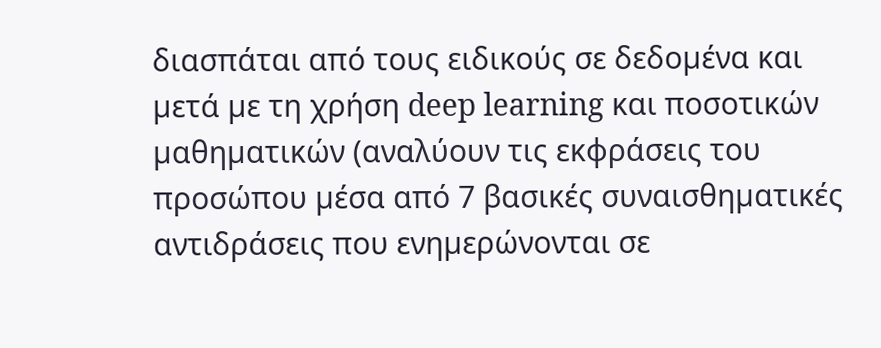διασπάται από τους ειδικούς σε δεδοµένα και µετά µε τη χρήση deep learning και ποσοτικών µαθηµατικών (αναλύουν τις εκφράσεις του προσώπου µέσα από 7 βασικές συναισθηµατικές αντιδράσεις που ενηµερώνονται σε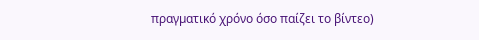πραγµατικό χρόνο όσο παίζει το βίντεο)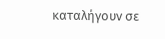καταλήγουν σε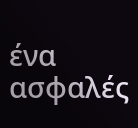ένα ασφαλές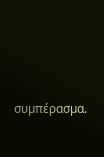συµπέρασµα.